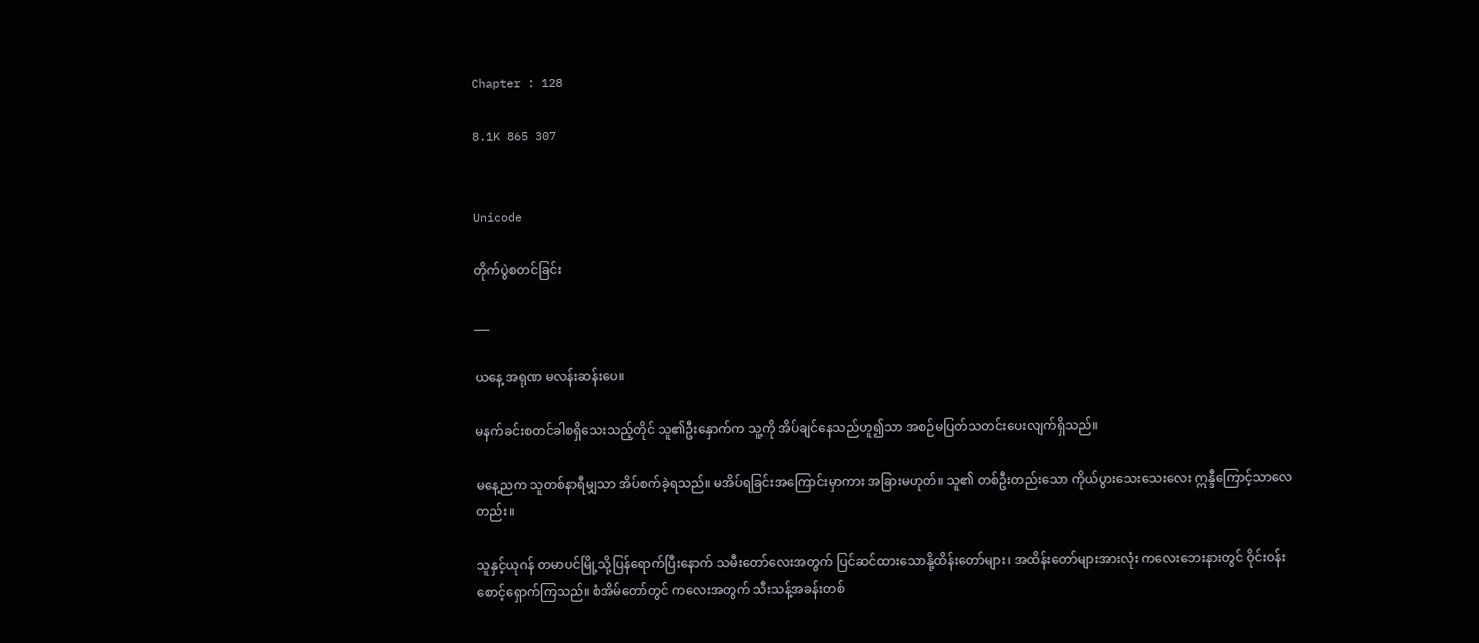Chapter : 128

8.1K 865 307


Unicode

တိုက်ပွဲစတင်ခြင်း

___

ယနေ့ အရုဏ မလန်းဆန်းပေ။

မနက်ခင်းစတင်ခါစရှိသေးသည့်တိုင် သူ၏ဦးနှောက်က သူ့ကို အိပ်ချင်နေသည်ဟူ၍သာ အစဉ်မပြတ်သတင်းပေးလျက်ရှိသည်။

မနေ့ညက သူတစ်နာရီမျှသာ အိပ်စက်ခဲ့ရသည်။ မအိပ်ရခြင်းအကြောင်းမှာကား အခြားမဟုတ်။ သူ၏ တစ်ဦးတည်းသော ကိုယ်ပွားသေးသေးလေး ဣန္ဒီကြောင့်သာလေတည်း။

သူနှင့်ယုဂန် တမာပင်မြို့သို့ပြန်ရောက်ပြီးနောက် သမီးတော်လေးအတွက် ပြင်ဆင်ထားသောနို့ထိန်းတော်များ၊ အထိန်းတော်များအားလုံး ကလေးဘေးနားတွင် ဝိုင်းဝန်းစောင့်ရှောက်ကြသည်။ စံအိမ်တော်တွင် ကလေးအတွက် သီးသန့်အခန်းတစ်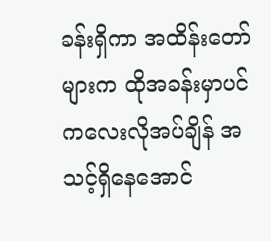ခန်းရှိကာ အထိန်းတော်များက ထိုအခန်းမှာပင် ကလေးလိုအပ်ချိန် အသင့်ရှိနေအောင်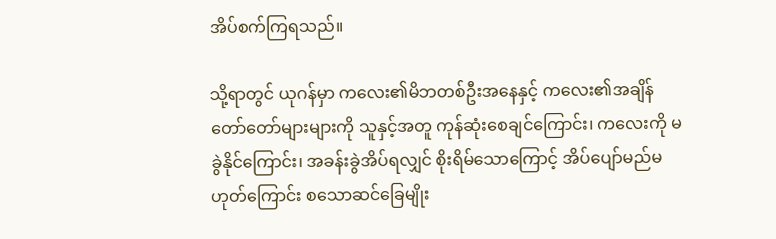အိပ်စက်ကြရသည်။

သို့ရာတွင် ယုဂန်မှာ ကလေး၏မိဘတစ်ဦးအနေနှင့် ကလေး၏အချိန်တော်တော်များများကို သူနှင့်အတူ ကုန်ဆုံးစေချင်ကြောင်း၊ ကလေးကို မခွဲနိုင်ကြောင်း၊ အခန်းခွဲအိပ်ရလျှင် စိုးရိမ်သောကြောင့် အိပ်ပျော်မည်မဟုတ်ကြောင်း စသောဆင်ခြေမျိုး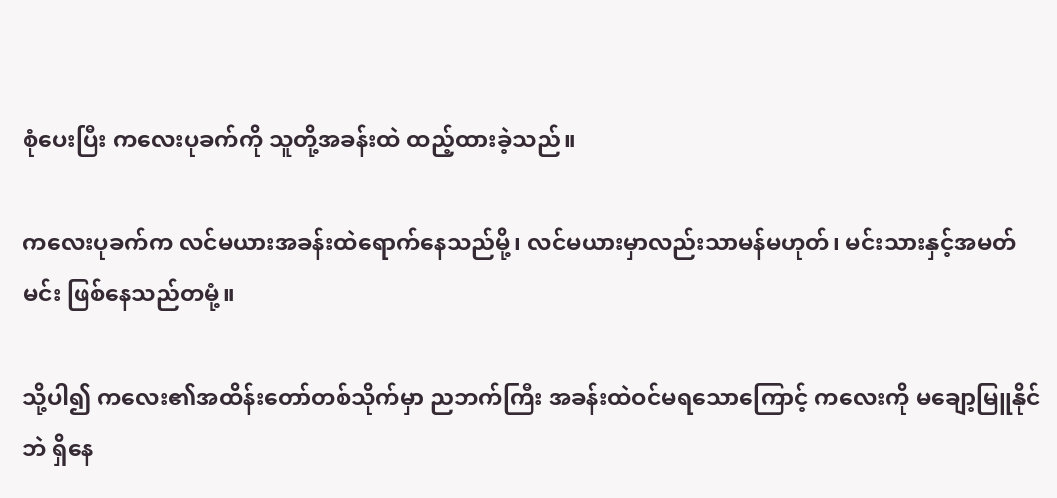စုံပေးပြီး ကလေးပုခက်ကို သူတို့အခန်းထဲ ထည့်ထားခဲ့သည်။

ကလေးပုခက်က လင်မယားအခန်းထဲရောက်နေသည်မို့၊ လင်မယားမှာလည်းသာမန်မဟုတ်၊ မင်းသားနှင့်အမတ်မင်း ဖြစ်နေသည်တမုံ့။

သို့ပါ၍ ကလေး၏အထိန်းတော်တစ်သိုက်မှာ ညဘက်ကြီး အခန်းထဲဝင်မရသောကြောင့် ကလေးကို မချော့မြူနိုင်ဘဲ ရှိနေ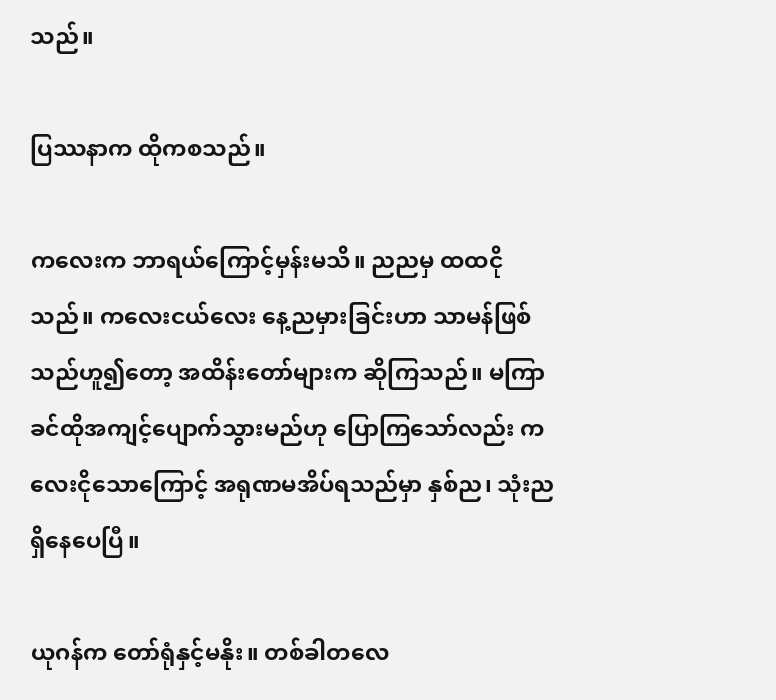သည်။

ပြဿနာက ထိုကစသည်။

ကလေးက ဘာရယ်ကြောင့်မှန်းမသိ။ ညညမှ ထထငိုသည်။ ကလေးငယ်လေး နေ့ညမှားခြင်းဟာ သာမန်ဖြစ်သည်ဟူ၍တော့ အထိန်းတော်များက ဆိုကြသည်။ မကြာခင်ထိုအကျင့်ပျောက်သွားမည်ဟု ပြောကြသော်လည်း ကလေးငိုသောကြောင့် အရုဏမအိပ်ရသည်မှာ နှစ်ည၊ သုံးညရှိနေပေပြီ။

ယုဂန်က တော်ရုံနှင့်မနိုး။ တစ်ခါတလေ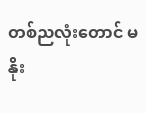တစ်ညလုံးတောင် မနိုး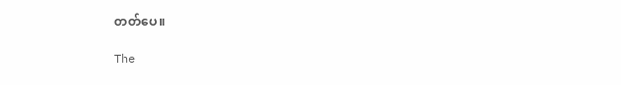တတ်ပေ။

The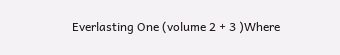Everlasting One (volume 2 + 3 )Where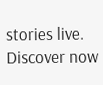stories live. Discover now